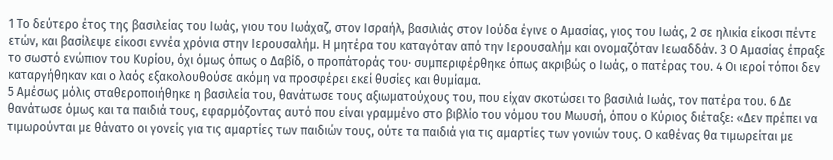1 Το δεύτερο έτος της βασιλείας του Ιωάς, γιου του Ιωάχαζ, στον Ισραήλ, βασιλιάς στον Ιούδα έγινε ο Αμασίας, γιος του Ιωάς, 2 σε ηλικία είκοσι πέντε ετών, και βασίλεψε είκοσι εννέα χρόνια στην Ιερουσαλήμ. Η μητέρα του καταγόταν από την Ιερουσαλήμ και ονομαζόταν Ιεωαδδάν. 3 Ο Αμασίας έπραξε το σωστό ενώπιον του Κυρίου, όχι όμως όπως ο Δαβίδ, ο προπάτοράς του· συμπεριφέρθηκε όπως ακριβώς ο Ιωάς, ο πατέρας του. 4 Οι ιεροί τόποι δεν καταργήθηκαν και ο λαός εξακολουθούσε ακόμη να προσφέρει εκεί θυσίες και θυμίαμα.
5 Αμέσως μόλις σταθεροποιήθηκε η βασιλεία του, θανάτωσε τους αξιωματούχους του, που είχαν σκοτώσει το βασιλιά Ιωάς, τον πατέρα του. 6 Δε θανάτωσε όμως και τα παιδιά τους, εφαρμόζοντας αυτό που είναι γραμμένο στο βιβλίο του νόμου του Μωυσή, όπου ο Κύριος διέταξε: «Δεν πρέπει να τιμωρούνται με θάνατο οι γονείς για τις αμαρτίες των παιδιών τους, ούτε τα παιδιά για τις αμαρτίες των γονιών τους. Ο καθένας θα τιμωρείται με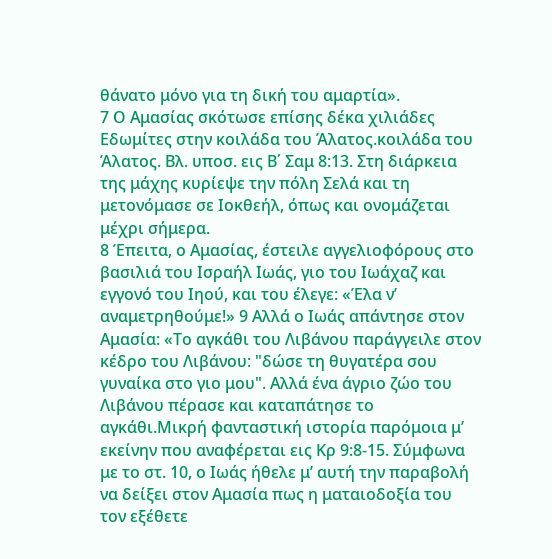θάνατο μόνο για τη δική του αμαρτία».
7 Ο Αμασίας σκότωσε επίσης δέκα χιλιάδες Εδωμίτες στην κοιλάδα του Άλατος.κοιλάδα του Άλατος. Βλ. υποσ. εις Β΄ Σαμ 8:13. Στη διάρκεια της μάχης κυρίεψε την πόλη Σελά και τη μετονόμασε σε Ιοκθεήλ, όπως και ονομάζεται μέχρι σήμερα.
8 Έπειτα, ο Αμασίας, έστειλε αγγελιοφόρους στο βασιλιά του Ισραήλ Ιωάς, γιο του Ιωάχαζ και εγγονό του Ιηού, και του έλεγε: «Έλα ν’ αναμετρηθούμε!» 9 Αλλά ο Ιωάς απάντησε στον Αμασία: «Το αγκάθι του Λιβάνου παράγγειλε στον κέδρο του Λιβάνου: "δώσε τη θυγατέρα σου γυναίκα στο γιο μου". Αλλά ένα άγριο ζώο του Λιβάνου πέρασε και καταπάτησε το αγκάθι.Μικρή φανταστική ιστορία παρόμοια μ’ εκείνην που αναφέρεται εις Κρ 9:8-15. Σύμφωνα με το στ. 10, ο Ιωάς ήθελε μ’ αυτή την παραβολή να δείξει στον Αμασία πως η ματαιοδοξία του τον εξέθετε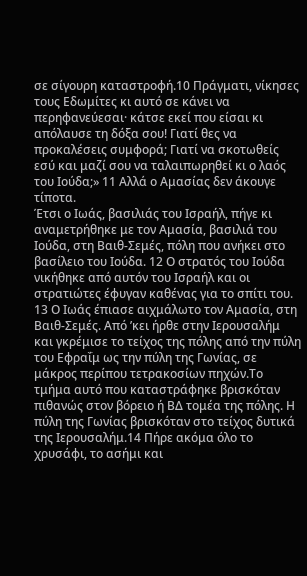σε σίγουρη καταστροφή.10 Πράγματι, νίκησες τους Εδωμίτες κι αυτό σε κάνει να περηφανεύεσαι· κάτσε εκεί που είσαι κι απόλαυσε τη δόξα σου! Γιατί θες να προκαλέσεις συμφορά; Γιατί να σκοτωθείς εσύ και μαζί σου να ταλαιπωρηθεί κι ο λαός του Ιούδα;» 11 Αλλά ο Αμασίας δεν άκουγε τίποτα.
Έτσι ο Ιωάς, βασιλιάς του Ισραήλ, πήγε κι αναμετρήθηκε με τον Αμασία, βασιλιά του Ιούδα, στη Βαιθ-Σεμές, πόλη που ανήκει στο βασίλειο του Ιούδα. 12 Ο στρατός του Ιούδα νικήθηκε από αυτόν του Ισραήλ και οι στρατιώτες έφυγαν καθένας για το σπίτι του. 13 Ο Ιωάς έπιασε αιχμάλωτο τον Αμασία, στη Βαιθ-Σεμές. Από ’κει ήρθε στην Ιερουσαλήμ και γκρέμισε το τείχος της πόλης από την πύλη του Εφραΐμ ως την πύλη της Γωνίας, σε μάκρος περίπου τετρακοσίων πηχών.Το τμήμα αυτό που καταστράφηκε βρισκόταν πιθανώς στον βόρειο ή ΒΔ τομέα της πόλης. Η πύλη της Γωνίας βρισκόταν στο τείχος δυτικά της Ιερουσαλήμ.14 Πήρε ακόμα όλο το χρυσάφι, το ασήμι και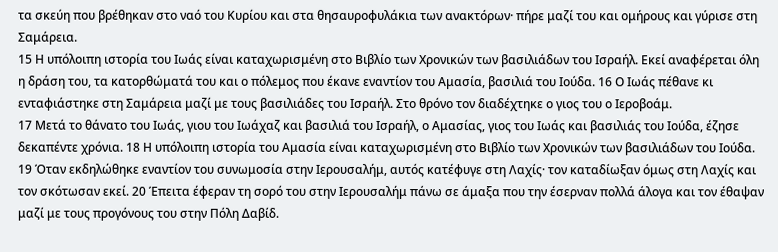τα σκεύη που βρέθηκαν στο ναό του Κυρίου και στα θησαυροφυλάκια των ανακτόρων· πήρε μαζί του και ομήρους και γύρισε στη Σαμάρεια.
15 Η υπόλοιπη ιστορία του Ιωάς είναι καταχωρισμένη στο Βιβλίο των Χρονικών των βασιλιάδων του Ισραήλ. Εκεί αναφέρεται όλη η δράση του, τα κατορθώματά του και ο πόλεμος που έκανε εναντίον του Αμασία, βασιλιά του Ιούδα. 16 Ο Ιωάς πέθανε κι ενταφιάστηκε στη Σαμάρεια μαζί με τους βασιλιάδες του Ισραήλ. Στο θρόνο τον διαδέχτηκε ο γιος του ο Ιεροβοάμ.
17 Μετά το θάνατο του Ιωάς, γιου του Ιωάχαζ και βασιλιά του Ισραήλ, ο Αμασίας, γιος του Ιωάς και βασιλιάς του Ιούδα, έζησε δεκαπέντε χρόνια. 18 Η υπόλοιπη ιστορία του Αμασία είναι καταχωρισμένη στο Βιβλίο των Χρονικών των βασιλιάδων του Ιούδα. 19 Όταν εκδηλώθηκε εναντίον του συνωμοσία στην Ιερουσαλήμ, αυτός κατέφυγε στη Λαχίς· τον καταδίωξαν όμως στη Λαχίς και τον σκότωσαν εκεί. 20 Έπειτα έφεραν τη σορό του στην Ιερουσαλήμ πάνω σε άμαξα που την έσερναν πολλά άλογα και τον έθαψαν μαζί με τους προγόνους του στην Πόλη Δαβίδ.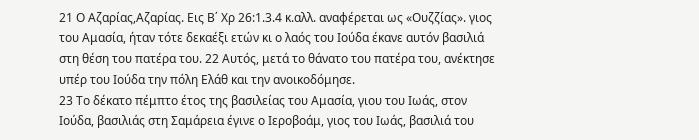21 Ο Αζαρίας,Αζαρίας. Εις Β΄ Χρ 26:1.3.4 κ.αλλ. αναφέρεται ως «Ουζζίας». γιος του Αμασία, ήταν τότε δεκαέξι ετών κι ο λαός του Ιούδα έκανε αυτόν βασιλιά στη θέση του πατέρα του. 22 Αυτός, μετά το θάνατο του πατέρα του, ανέκτησε υπέρ του Ιούδα την πόλη Ελάθ και την ανοικοδόμησε.
23 Το δέκατο πέμπτο έτος της βασιλείας του Αμασία, γιου του Ιωάς, στον Ιούδα, βασιλιάς στη Σαμάρεια έγινε ο Ιεροβοάμ, γιος του Ιωάς, βασιλιά του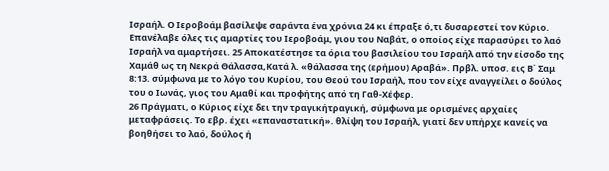Ισραήλ. Ο Ιεροβοάμ βασίλεψε σαράντα ένα χρόνια 24 κι έπραξε ό,τι δυσαρεστεί τον Κύριο. Επανέλαβε όλες τις αμαρτίες του Ιεροβοάμ, γιου του Ναβάτ, ο οποίος είχε παρασύρει το λαό Ισραήλ να αμαρτήσει. 25 Αποκατέστησε τα όρια του βασιλείου του Ισραήλ από την είσοδο της Χαμάθ ως τη Νεκρά Θάλασσα,Κατά λ. «θάλασσα της (ερήμου) Αραβά». Πρβλ. υποσ. εις Β΄ Σαμ 8:13. σύμφωνα με το λόγο του Κυρίου, του Θεού του Ισραήλ, που τον είχε αναγγείλει ο δούλος του ο Ιωνάς, γιος του Αμαθί και προφήτης από τη Γαθ-Χέφερ.
26 Πράγματι, ο Κύριος είχε δει την τραγικήτραγική, σύμφωνα με ορισμένες αρχαίες μεταφράσεις. Το εβρ. έχει «επαναστατική». θλίψη του Ισραήλ, γιατί δεν υπήρχε κανείς να βοηθήσει το λαό, δούλος ή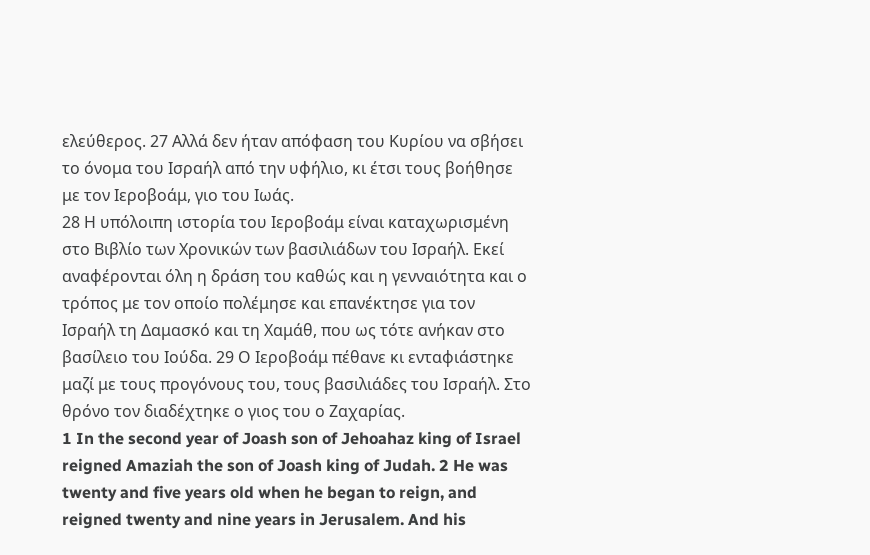ελεύθερος. 27 Αλλά δεν ήταν απόφαση του Κυρίου να σβήσει το όνομα του Ισραήλ από την υφήλιο, κι έτσι τους βοήθησε με τον Ιεροβοάμ, γιο του Ιωάς.
28 Η υπόλοιπη ιστορία του Ιεροβοάμ είναι καταχωρισμένη στο Βιβλίο των Χρονικών των βασιλιάδων του Ισραήλ. Εκεί αναφέρονται όλη η δράση του καθώς και η γενναιότητα και ο τρόπος με τον οποίο πολέμησε και επανέκτησε για τον Ισραήλ τη Δαμασκό και τη Χαμάθ, που ως τότε ανήκαν στο βασίλειο του Ιούδα. 29 Ο Ιεροβοάμ πέθανε κι ενταφιάστηκε μαζί με τους προγόνους του, τους βασιλιάδες του Ισραήλ. Στο θρόνο τον διαδέχτηκε ο γιος του ο Ζαχαρίας.
1 In the second year of Joash son of Jehoahaz king of Israel reigned Amaziah the son of Joash king of Judah. 2 He was twenty and five years old when he began to reign, and reigned twenty and nine years in Jerusalem. And his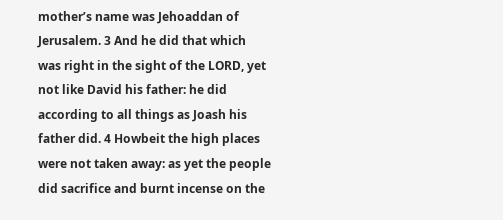mother’s name was Jehoaddan of Jerusalem. 3 And he did that which was right in the sight of the LORD, yet not like David his father: he did according to all things as Joash his father did. 4 Howbeit the high places were not taken away: as yet the people did sacrifice and burnt incense on the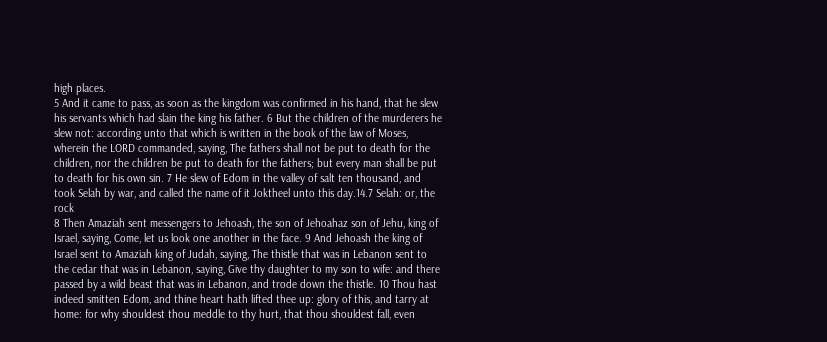high places.
5 And it came to pass, as soon as the kingdom was confirmed in his hand, that he slew his servants which had slain the king his father. 6 But the children of the murderers he slew not: according unto that which is written in the book of the law of Moses, wherein the LORD commanded, saying, The fathers shall not be put to death for the children, nor the children be put to death for the fathers; but every man shall be put to death for his own sin. 7 He slew of Edom in the valley of salt ten thousand, and took Selah by war, and called the name of it Joktheel unto this day.14.7 Selah: or, the rock
8 Then Amaziah sent messengers to Jehoash, the son of Jehoahaz son of Jehu, king of Israel, saying, Come, let us look one another in the face. 9 And Jehoash the king of Israel sent to Amaziah king of Judah, saying, The thistle that was in Lebanon sent to the cedar that was in Lebanon, saying, Give thy daughter to my son to wife: and there passed by a wild beast that was in Lebanon, and trode down the thistle. 10 Thou hast indeed smitten Edom, and thine heart hath lifted thee up: glory of this, and tarry at home: for why shouldest thou meddle to thy hurt, that thou shouldest fall, even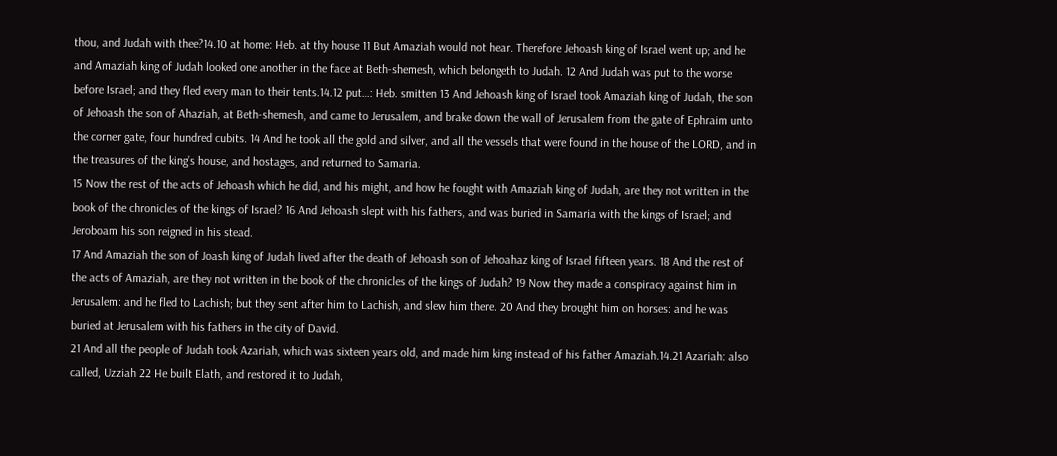thou, and Judah with thee?14.10 at home: Heb. at thy house 11 But Amaziah would not hear. Therefore Jehoash king of Israel went up; and he and Amaziah king of Judah looked one another in the face at Beth-shemesh, which belongeth to Judah. 12 And Judah was put to the worse before Israel; and they fled every man to their tents.14.12 put…: Heb. smitten 13 And Jehoash king of Israel took Amaziah king of Judah, the son of Jehoash the son of Ahaziah, at Beth-shemesh, and came to Jerusalem, and brake down the wall of Jerusalem from the gate of Ephraim unto the corner gate, four hundred cubits. 14 And he took all the gold and silver, and all the vessels that were found in the house of the LORD, and in the treasures of the king’s house, and hostages, and returned to Samaria.
15 Now the rest of the acts of Jehoash which he did, and his might, and how he fought with Amaziah king of Judah, are they not written in the book of the chronicles of the kings of Israel? 16 And Jehoash slept with his fathers, and was buried in Samaria with the kings of Israel; and Jeroboam his son reigned in his stead.
17 And Amaziah the son of Joash king of Judah lived after the death of Jehoash son of Jehoahaz king of Israel fifteen years. 18 And the rest of the acts of Amaziah, are they not written in the book of the chronicles of the kings of Judah? 19 Now they made a conspiracy against him in Jerusalem: and he fled to Lachish; but they sent after him to Lachish, and slew him there. 20 And they brought him on horses: and he was buried at Jerusalem with his fathers in the city of David.
21 And all the people of Judah took Azariah, which was sixteen years old, and made him king instead of his father Amaziah.14.21 Azariah: also called, Uzziah 22 He built Elath, and restored it to Judah,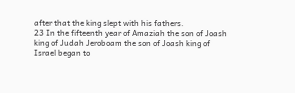after that the king slept with his fathers.
23 In the fifteenth year of Amaziah the son of Joash king of Judah Jeroboam the son of Joash king of Israel began to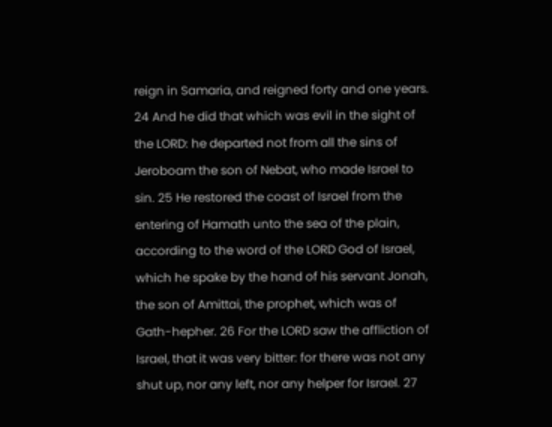reign in Samaria, and reigned forty and one years. 24 And he did that which was evil in the sight of the LORD: he departed not from all the sins of Jeroboam the son of Nebat, who made Israel to sin. 25 He restored the coast of Israel from the entering of Hamath unto the sea of the plain, according to the word of the LORD God of Israel, which he spake by the hand of his servant Jonah, the son of Amittai, the prophet, which was of Gath-hepher. 26 For the LORD saw the affliction of Israel, that it was very bitter: for there was not any shut up, nor any left, nor any helper for Israel. 27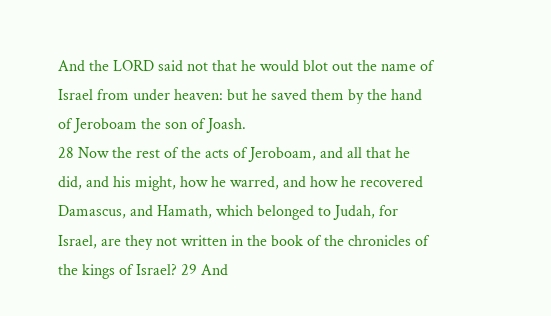And the LORD said not that he would blot out the name of Israel from under heaven: but he saved them by the hand of Jeroboam the son of Joash.
28 Now the rest of the acts of Jeroboam, and all that he did, and his might, how he warred, and how he recovered Damascus, and Hamath, which belonged to Judah, for Israel, are they not written in the book of the chronicles of the kings of Israel? 29 And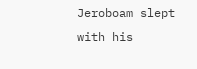Jeroboam slept with his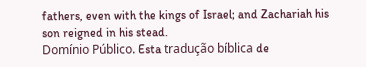fathers, even with the kings of Israel; and Zachariah his son reigned in his stead.
Domínio Público. Esta tradução bíblica de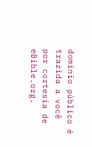domínio público é trazida a você por cortesia de eBible.org.